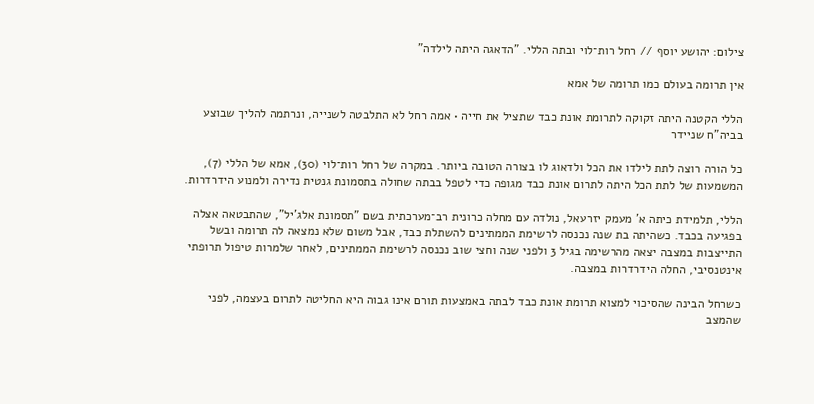צילום: יהושע יוסף // רחל רות־לוי ובתה הללי. "הדאגה היתה לילדה"

אין תרומה בעולם כמו תרומה של אמא

הללי הקטנה היתה זקוקה לתרומת אונת כבד שתציל את חייה • אמה רחל לא התלבטה לשנייה, ונרתמה להליך שבוצע בביה"ח שניידר

כל הורה רוצה לתת לילדו את הכל ולדאוג לו בצורה הטובה ביותר. במקרה של רחל רות־לוי (30), אמא של הללי (7), המשמעות של לתת הכל היתה לתרום אונת כבד מגופה כדי לטפל בבתה שחולה בתסמונת גנטית נדירה ולמנוע הידרדרות.

הללי, תלמידת כיתה א' מעמק יזרעאל, נולדה עם מחלה כרונית רב־מערכתית בשם "תסמונת אלג'יל", שהתבטאה אצלה בפגיעה בכבד. כשהיתה בת שנה נכנסה לרשימת הממתינים להשתלת כבד, אבל משום שלא נמצאה לה תרומה ובשל התייצבות במצבה יצאה מהרשימה בגיל 3 ולפני שנה וחצי שוב נכנסה לרשימת הממתינים, לאחר שלמרות טיפול תרופתי אינטנסיבי, החלה הידרדרות במצבה.

כשרחל הבינה שהסיכוי למצוא תרומת אונת כבד לבתה באמצעות תורם אינו גבוה היא החליטה לתרום בעצמה, לפני שהמצב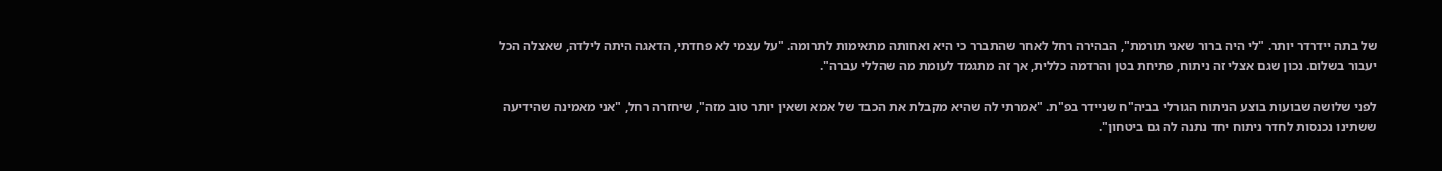של בתה יידרדר יותר. "לי היה ברור שאני תורמת", הבהירה רחל לאחר שהתברר כי היא ואחותה מתאימות לתרומה. "על עצמי לא פחדתי, הדאגה היתה לילדה, שאצלה הכל יעבור בשלום. נכון שגם אצלי זה ניתוח, פתיחת בטן והרדמה כללית, אך זה מתגמד לעומת מה שהללי עברה".

לפני שלושה שבועות בוצע הניתוח הגורלי בביה"ח שניידר בפ"ת. "אמרתי לה שהיא מקבלת את הכבד של אמא ושאין יותר טוב מזה", שיחזרה רחל, "אני מאמינה שהידיעה ששתינו נכנסות לחדר ניתוח יחד נתנה לה גם ביטחון".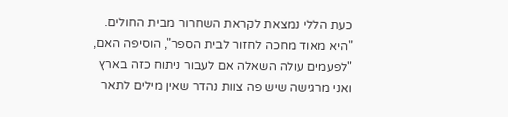כעת הללי נמצאת לקראת השחרור מבית החולים. "היא מאוד מחכה לחזור לבית הספר", הוסיפה האם, "לפעמים עולה השאלה אם לעבור ניתוח כזה בארץ ואני מרגישה שיש פה צוות נהדר שאין מילים לתאר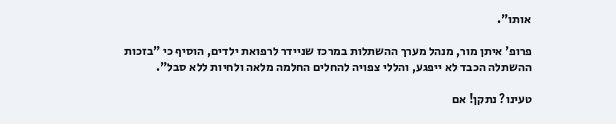אותו".

פרופ' איתן מור, מנהל מערך ההשתלות במרכז שניידר לרפואת ילדים, הוסיף כי "בזכות ההשתלה הכבד לא ייפגע, והללי צפויה להחלים החלמה מלאה ולחיות ללא סבל".

טעינו? נתקן! אם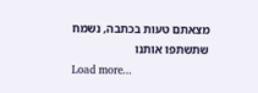מצאתם טעות בכתבה, נשמח שתשתפו אותנו
Load more...